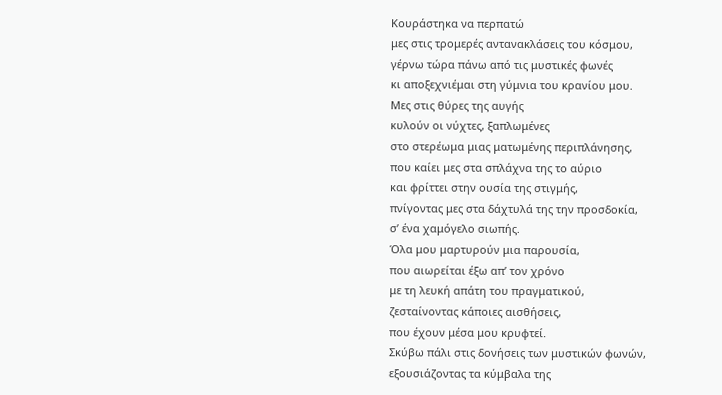Κουράστηκα να περπατώ
μες στις τρομερές αντανακλάσεις του κόσμου,
γέρνω τώρα πάνω από τις μυστικές φωνές
κι αποξεχνιέμαι στη γύμνια του κρανίου μου.
Μες στις θύρες της αυγής
κυλούν οι νύχτες, ξαπλωμένες
στο στερέωμα μιας ματωμένης περιπλάνησης,
που καίει μες στα σπλάχνα της το αύριο
και φρίττει στην ουσία της στιγμής,
πνίγοντας μες στα δάχτυλά της την προσδοκία,
σ’ ένα χαμόγελο σιωπής.
Όλα μου μαρτυρούν μια παρουσία,
που αιωρείται έξω απ’ τον χρόνο
με τη λευκή απάτη του πραγματικού,
ζεσταίνοντας κάποιες αισθήσεις,
που έχουν μέσα μου κρυφτεί.
Σκύβω πάλι στις δονήσεις των μυστικών φωνών,
εξουσιάζοντας τα κύμβαλα της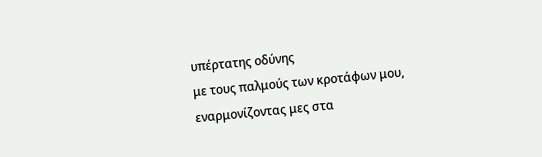υπέρτατης οδύνης
με τους παλμούς των κροτάφων μου,
εναρμονίζοντας μες στα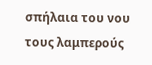σπήλαια του νου
τους λαμπερούς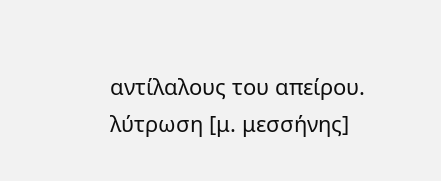αντίλαλους του απείρου.
λύτρωση [μ. μεσσήνης]